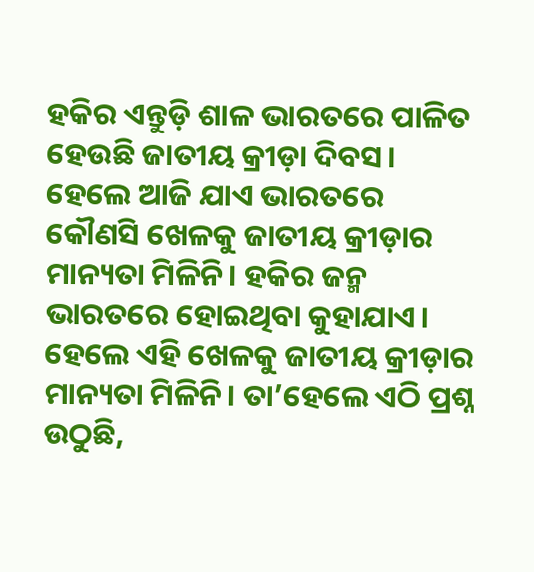ହକିର ଏନ୍ତୁଡ଼ି ଶାଳ ଭାରତରେ ପାଳିତ ହେଉଛି ଜାତୀୟ କ୍ରୀଡ଼ା ଦିବସ। ହେଲେ ଆଜି ଯାଏ ଭାରତରେ କୌଣସି ଖେଳକୁ ଜାତୀୟ କ୍ରୀଡ଼ାର ମାନ୍ୟତା ମିଳିନି। ହକିର ଜନ୍ମ ଭାରତରେ ହୋଇଥିବା କୁହାଯାଏ। ହେଲେ ଏହି ଖେଳକୁ ଜାତୀୟ କ୍ରୀଡ଼ାର ମାନ୍ୟତା ମିଳିନି। ତା’ହେଲେ ଏଠି ପ୍ରଶ୍ନ ଉଠୁଛି,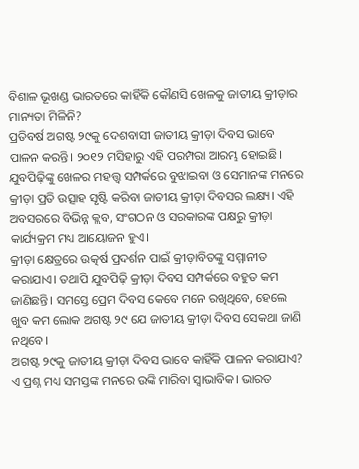ବିଶାଳ ଭୂଖଣ୍ଡ ଭାରତରେ କାହିଁକି କୌଣସି ଖେଳକୁ ଜାତୀୟ କ୍ରୀଡ଼ାର ମାନ୍ୟତା ମିଳିନି?
ପ୍ରତିବର୍ଷ ଅଗଷ୍ଟ ୨୯କୁ ଦେଶବାସୀ ଜାତୀୟ କ୍ରୀଡ଼ା ଦିବସ ଭାବେ ପାଳନ କରନ୍ତି। ୨୦୧୨ ମସିହାରୁ ଏହି ପରମ୍ପରା ଆରମ୍ଭ ହୋଇଛି। ଯୁବପିଢ଼ିଙ୍କୁ ଖେଳର ମହତ୍ତ୍ୱ ସମ୍ପର୍କରେ ବୁଝାଇବା ଓ ସେମାନଙ୍କ ମନରେ କ୍ରୀଡ଼ା ପ୍ରତି ଉତ୍ସାହ ସୃଷ୍ଟି କରିବା ଜାତୀୟ କ୍ରୀଡ଼ା ଦିବସର ଲକ୍ଷ୍ୟ। ଏହି ଅବସରରେ ବିଭିନ୍ନ କ୍ଲବ, ସଂଗଠନ ଓ ସରକାରଙ୍କ ପକ୍ଷରୁ କ୍ରୀଡ଼ା କାର୍ଯ୍ୟକ୍ରମ ମଧ୍ୟ ଆୟୋଜନ ହୁଏ।
କ୍ରୀଡ଼ା କ୍ଷେତ୍ରରେ ଉତ୍କର୍ଷ ପ୍ରଦର୍ଶନ ପାଇଁ କ୍ରୀଡ଼ାବିତଙ୍କୁ ସମ୍ମାନୀତ କରାଯାଏ। ତଥାପି ଯୁବପିଢ଼ି କ୍ରୀଡ଼ା ଦିବସ ସମ୍ପର୍କରେ ବହୁତ କମ ଜାଣିଛନ୍ତି। ସମସ୍ତେ ପ୍ରେମ ଦିବସ କେବେ ମନେ ରଖିଥିବେ, ହେଲେ ଖୁବ କମ ଲୋକ ଅଗଷ୍ଟ ୨୯ ଯେ ଜାତୀୟ କ୍ରୀଡ଼ା ଦିବସ ସେକଥା ଜାଣି ନଥିବେ।
ଅଗଷ୍ଟ ୨୯କୁ ଜାତୀୟ କ୍ରୀଡ଼ା ଦିବସ ଭାବେ କାହିଁକି ପାଳନ କରାଯାଏ?
ଏ ପ୍ରଶ୍ନ ମଧ୍ୟ ସମସ୍ତଙ୍କ ମନରେ ଉଙ୍କି ମାରିବା ସ୍ୱାଭାବିକ। ଭାରତ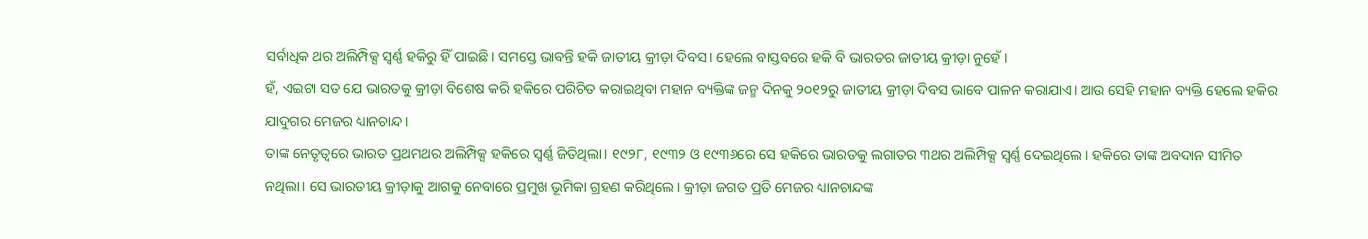ସର୍ବାଧିକ ଥର ଅଲିମ୍ପିକ୍ସ ସ୍ୱର୍ଣ୍ଣ ହକିରୁ ହିଁ ପାଇଛି। ସମସ୍ତେ ଭାବନ୍ତି ହକି ଜାତୀୟ କ୍ରୀଡ଼ା ଦିବସ। ହେଲେ ବାସ୍ତବରେ ହକି ବି ଭାରତର ଜାତୀୟ କ୍ରୀଡ଼ା ନୁହେଁ।
ହଁ, ଏଇଟା ସତ ଯେ ଭାରତକୁ କ୍ରୀଡ଼ା ବିଶେଷ କରି ହକିରେ ପରିଚିତ କରାଇଥିବା ମହାନ ବ୍ୟକ୍ତିଙ୍କ ଜନ୍ମ ଦିନକୁ ୨୦୧୨ରୁ ଜାତୀୟ କ୍ରୀଡ଼ା ଦିବସ ଭାବେ ପାଳନ କରାଯାଏ। ଆଉ ସେହି ମହାନ ବ୍ୟକ୍ତି ହେଲେ ହକିର ଯାଦୁଗର ମେଜର ଧ୍ୟାନଚାନ୍ଦ।
ତାଙ୍କ ନେତୃତ୍ୱରେ ଭାରତ ପ୍ରଥମଥର ଅଲିମ୍ପିକ୍ସ ହକିରେ ସ୍ୱର୍ଣ୍ଣ ଜିତିଥିଲା। ୧୯୨୮, ୧୯୩୨ ଓ ୧୯୩୬ରେ ସେ ହକିରେ ଭାରତକୁ ଲଗାତର ୩ଥର ଅଲିମ୍ପିକ୍ସ ସ୍ୱର୍ଣ୍ଣ ଦେଇଥିଲେ। ହକିରେ ତାଙ୍କ ଅବଦାନ ସୀମିତ ନଥିଲା। ସେ ଭାରତୀୟ କ୍ରୀଡ଼ାକୁ ଆଗକୁ ନେବାରେ ପ୍ରମୁଖ ଭୂମିକା ଗ୍ରହଣ କରିଥିଲେ। କ୍ରୀଡ଼ା ଜଗତ ପ୍ରତି ମେଜର ଧ୍ୟାନଚାନ୍ଦଙ୍କ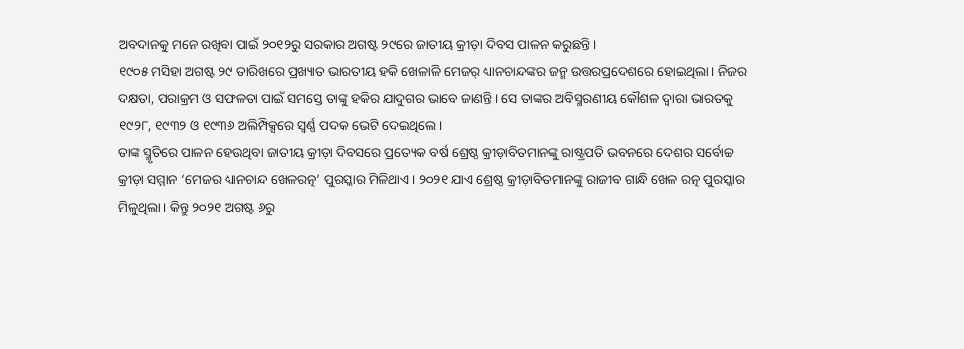ଅବଦାନକୁ ମନେ ରଖିବା ପାଇଁ ୨୦୧୨ରୁ ସରକାର ଅଗଷ୍ଟ ୨୯ରେ ଜାତୀୟ କ୍ରୀଡ଼ା ଦିବସ ପାଳନ କରୁଛନ୍ତି।
୧୯୦୫ ମସିହା ଅଗଷ୍ଟ ୨୯ ତାରିଖରେ ପ୍ରଖ୍ୟାତ ଭାରତୀୟ ହକି ଖେଳାଳି ମେଜର୍ ଧ୍ୟାନଚାନ୍ଦଙ୍କର ଜନ୍ମ ଉତ୍ତରପ୍ରଦେଶରେ ହୋଇଥିଲା। ନିଜର ଦକ୍ଷତା, ପରାକ୍ରମ ଓ ସଫଳତା ପାଇଁ ସମସ୍ତେ ତାଙ୍କୁ ହକିର ଯାଦୁଗର ଭାବେ ଜାଣନ୍ତି। ସେ ତାଙ୍କର ଅବିସ୍ମରଣୀୟ କୌଶଳ ଦ୍ୱାରା ଭାରତକୁ ୧୯୨୮, ୧୯୩୨ ଓ ୧୯୩୬ ଅଲିମ୍ପିକ୍ସରେ ସ୍ୱର୍ଣ୍ଣ ପଦକ ଭେଟି ଦେଇଥିଲେ।
ତାଙ୍କ ସ୍ମୃତିରେ ପାଳନ ହେଉଥିବା ଜାତୀୟ କ୍ରୀଡ଼ା ଦିବସରେ ପ୍ରତ୍ୟେକ ବର୍ଷ ଶ୍ରେଷ୍ଠ କ୍ରୀଡ଼ାବିତମାନଙ୍କୁ ରାଷ୍ଟ୍ରପତି ଭବନରେ ଦେଶର ସର୍ବୋଚ୍ଚ କ୍ରୀଡ଼ା ସମ୍ମାନ ‘ମେଜର ଧ୍ୟାନଚାନ୍ଦ ଖେଳରତ୍ନ’ ପୁରସ୍କାର ମିଳିଥାଏ। ୨୦୨୧ ଯାଏ ଶ୍ରେଷ୍ଠ କ୍ରୀଡ଼ାବିତମାନଙ୍କୁ ରାଜୀବ ଗାନ୍ଧି ଖେଳ ରତ୍ନ ପୁରସ୍କାର ମିଳୁଥିଲା। କିନ୍ତୁ ୨୦୨୧ ଅଗଷ୍ଟ ୬ରୁ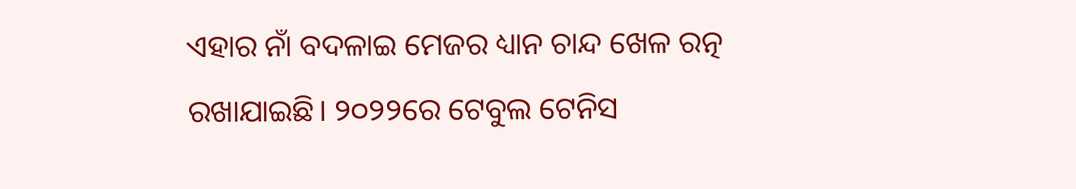ଏହାର ନାଁ ବଦଳାଇ ମେଜର ଧ୍ୟାନ ଚାନ୍ଦ ଖେଳ ରତ୍ନ ରଖାଯାଇଛି। ୨୦୨୨ରେ ଟେବୁଲ ଟେନିସ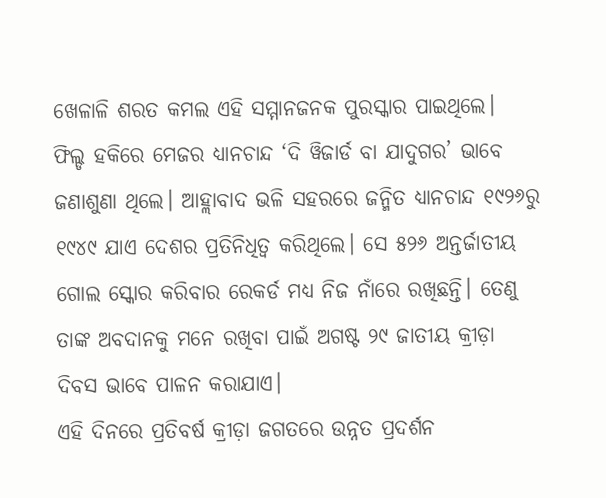ଖେଳାଳି ଶରତ କମଲ ଏହି ସମ୍ମାନଜନକ ପୁରସ୍କାର ପାଇଥିଲେ।
ଫିଲ୍ଡ ହକିରେ ମେଜର ଧ୍ୟାନଚାନ୍ଦ ‘ଦି ୱିଜାର୍ଡ ବା ଯାଦୁଗର’ ଭାବେ ଜଣାଶୁଣା ଥିଲେ। ଆହ୍ଲାବାଦ ଭଳି ସହରରେ ଜନ୍ମିତ ଧ୍ୟାନଚାନ୍ଦ ୧୯୨୬ରୁ ୧୯୪୯ ଯାଏ ଦେଶର ପ୍ରତିନିଧିତ୍ୱ କରିଥିଲେ। ସେ ୫୨୬ ଅନ୍ତର୍ଜାତୀୟ ଗୋଲ ସ୍କୋର କରିବାର ରେକର୍ଡ ମଧ୍ୟ ନିଜ ନାଁରେ ରଖିଛନ୍ତି। ତେଣୁ ତାଙ୍କ ଅବଦାନକୁ ମନେ ରଖିବା ପାଇଁ ଅଗଷ୍ଟ ୨୯ ଜାତୀୟ କ୍ରୀଡ଼ା ଦିବସ ଭାବେ ପାଳନ କରାଯାଏ।
ଏହି ଦିନରେ ପ୍ରତିବର୍ଷ କ୍ରୀଡ଼ା ଜଗତରେ ଉନ୍ନତ ପ୍ରଦର୍ଶନ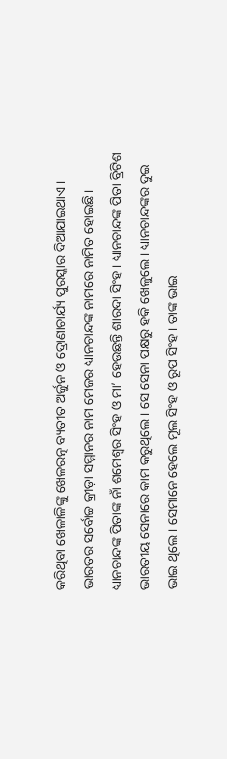କରିଥିବା ଖେଳାଳିଙ୍କୁ ଖେଳରତ୍ନ ବ୍ୟତୀତ ଅର୍ଜୁନ ଓ ଦ୍ରୋଣାଚାର୍ଯ୍ୟ ପୁରସ୍କାର ଦିଆଯାଇଥାଏ। ଭାରତର ସର୍ବୋଚ୍ଚ କ୍ରୀଡ଼ା ସମ୍ମାନର ନାମ ମେଜର ଧ୍ୟାନଚାନ୍ଦଙ୍କ ନାମରେ ନାମିତ ହୋଇଛି।
ଧ୍ୟାନଚାନ୍ଦଙ୍କ ପିତାଙ୍କ ନାଁ ଶମେଶ୍ୱର ସିଂହ ଓ ମା’ ହେଉଛନ୍ତି ଶାରଦା ସିଂହ। ଧ୍ୟାନଚାନ୍ଦଙ୍କ ପିତା ବ୍ରିଟିଶ ଭାରତୀୟ ସେନାରେ କାମ କରୁଥିଲେ। ସେ ସେନା ପକ୍ଷରୁ ହକି ଖେଳୁଲେ। ଧ୍ୟାନଚାନ୍ଦଙ୍କର ଦୁଇ ଭାଇ ଥିଲେ। ସେମାନେ ହେଲେ ମୂଲ ସିଂହ ଓ ରୂପ ସିଂହ। ତାଙ୍କ ଭାଇ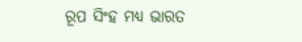ରୂପ ସିଂହ ମଧ୍ୟ ଭାରତ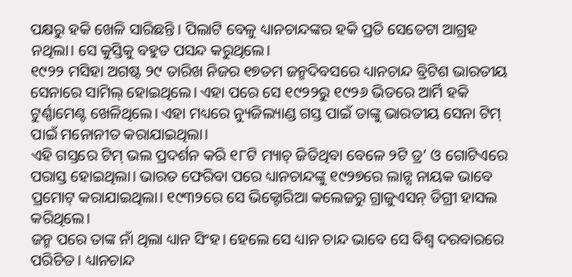ପକ୍ଷରୁ ହକି ଖେଳି ସାରିଛନ୍ତି। ପିଲାଟି ବେଳୁ ଧ୍ୟାନଚାନ୍ଦଙ୍କର ହକି ପ୍ରତି ସେତେଟା ଆଗ୍ରହ ନଥିଲା। ସେ କୁସ୍ତିକୁ ବହୁତ ପସନ୍ଦ କରୁଥିଲେ।
୧୯୨୨ ମସିହା ଅଗଷ୍ଟ ୨୯ ତାରିଖ ନିଜର ୧୭ତମ ଜନ୍ମଦିବସରେ ଧ୍ୟାନଚାନ୍ଦ ବ୍ରିଟିଶ ଭାରତୀୟ ସେନାରେ ସାମିଲ୍ ହୋଇଥିଲେ। ଏହା ପରେ ସେ ୧୯୨୨ରୁ ୧୯୨୬ ଭିତରେ ଆର୍ମି ହକି ଟୁର୍ଣ୍ଣାମେଣ୍ଟ ଖେଳିଥିଲେ। ଏହା ମଧ୍ୟରେ ନ୍ୟୁଜିଲ୍ୟାଣ୍ଡ ଗସ୍ତ ପାଇଁ ତାଙ୍କୁ ଭାରତୀୟ ସେନା ଟିମ୍ ପାଇଁ ମନୋନୀତ କରାଯାଇଥିଲା।
ଏହି ଗସ୍ତରେ ଟିମ୍ ଭଲ ପ୍ରଦର୍ଶନ କରି ୧୮ଟି ମ୍ୟାଚ୍ ଜିତିଥିବା ବେଳେ ୨ଟି ଡ୍ର’ ଓ ଗୋଟିଏରେ ପରାସ୍ତ ହୋଇଥିଲା। ଭାରତ ଫେରିବା ପରେ ଧ୍ୟାନଚାନ୍ଦଙ୍କୁ ୧୯୨୭ରେ ଲାନ୍ସ ନାୟକ ଭାବେ ପ୍ରମୋଟ୍ କରାଯାଇଥିଲା। ୧୯୩୨ରେ ସେ ଭିକ୍ଟୋରିଆ କଲେଜରୁ ଗ୍ରାଜୁଏସନ୍ ଡିଗ୍ରୀ ହାସଲ କରିଥିଲେ।
ଜନ୍ମ ପରେ ତାଙ୍କ ନାଁ ଥିଲା ଧ୍ୟାନ ସିଂହ। ହେଲେ ସେ ଧ୍ୟାନ ଚାନ୍ଦ ଭାବେ ସେ ବିଶ୍ୱ ଦରବାରରେ ପରିଚିତ। ଧ୍ୟାନଚାନ୍ଦ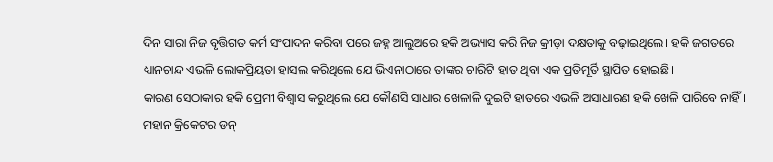ଦିନ ସାରା ନିଜ ବୃତ୍ତିଗତ କର୍ମ ସଂପାଦନ କରିବା ପରେ ଜହ୍ନ ଆଲୁଅରେ ହକି ଅଭ୍ୟାସ କରି ନିଜ କ୍ରୀଡ଼ା ଦକ୍ଷତାକୁ ବଢ଼ାଇଥିଲେ। ହକି ଜଗତରେ ଧ୍ୟାନଚାନ୍ଦ ଏଭଳି ଲୋକପ୍ରିୟତା ହାସଲ କରିଥିଲେ ଯେ ଭିଏନାଠାରେ ତାଙ୍କର ଚାରିଟି ହାତ ଥିବା ଏକ ପ୍ରତିମୂର୍ତି ସ୍ଥାପିତ ହୋଇଛି।
କାରଣ ସେଠାକାର ହକି ପ୍ରେମୀ ବିଶ୍ୱାସ କରୁଥିଲେ ଯେ କୌଣସି ସାଧାର ଖେଳାଳି ଦୁଇଟି ହାତରେ ଏଭଳି ଅସାଧାରଣ ହକି ଖେଳି ପାରିବେ ନାହିଁ। ମହାନ କ୍ରିକେଟର ଡନ୍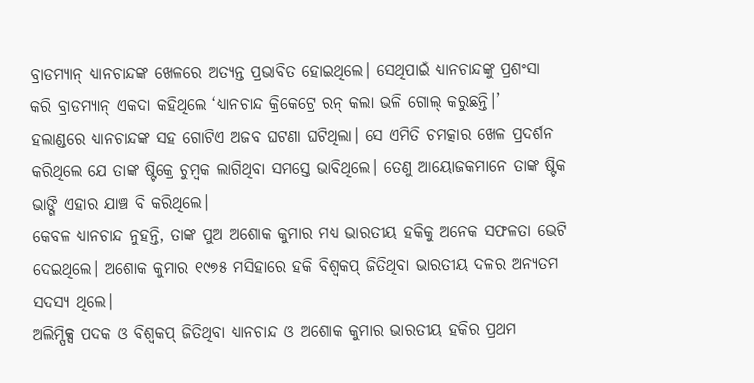ବ୍ରାଡମ୍ୟାନ୍ ଧ୍ୟାନଚାନ୍ଦଙ୍କ ଖେଳରେ ଅତ୍ୟନ୍ତ ପ୍ରଭାବିତ ହୋଇଥିଲେ। ସେଥିପାଇଁ ଧ୍ୟାନଚାନ୍ଦଙ୍କୁ ପ୍ରଶଂସା କରି ବ୍ରାଡମ୍ୟାନ୍ ଏକଦା କହିଥିଲେ ‘ଧ୍ୟାନଚାନ୍ଦ କ୍ରିକେଟ୍ରେ ରନ୍ କଲା ଭଳି ଗୋଲ୍ କରୁଛନ୍ତି।’
ହଲାଣ୍ଡରେ ଧ୍ୟାନଚାନ୍ଦଙ୍କ ସହ ଗୋଟିଏ ଅଜବ ଘଟଣା ଘଟିଥିଲା। ସେ ଏମିତି ଚମତ୍କାର ଖେଳ ପ୍ରଦର୍ଶନ କରିଥିଲେ ଯେ ତାଙ୍କ ଷ୍ଟିକ୍ରେ ଚୁମ୍ବକ ଲାଗିଥିବା ସମସ୍ତେ ଭାବିଥିଲେ। ତେଣୁ ଆୟୋଜକମାନେ ତାଙ୍କ ଷ୍ଟିକ ଭାଙ୍ଗି ଏହାର ଯାଞ୍ଚ ବି କରିଥିଲେ।
କେବଳ ଧ୍ୟାନଚାନ୍ଦ ନୁହନ୍ତି, ତାଙ୍କ ପୁଅ ଅଶୋକ କୁମାର ମଧ୍ୟ ଭାରତୀୟ ହକିକୁ ଅନେକ ସଫଳତା ଭେଟି ଦେଇଥିଲେ। ଅଶୋକ କୁମାର ୧୯୭୫ ମସିହାରେ ହକି ବିଶ୍ୱକପ୍ ଜିତିଥିବା ଭାରତୀୟ ଦଳର ଅନ୍ୟତମ ସଦସ୍ୟ ଥିଲେ।
ଅଲିମ୍ପିକ୍ସ ପଦକ ଓ ବିଶ୍ୱକପ୍ ଜିତିଥିବା ଧ୍ୟାନଚାନ୍ଦ ଓ ଅଶୋକ କୁମାର ଭାରତୀୟ ହକିର ପ୍ରଥମ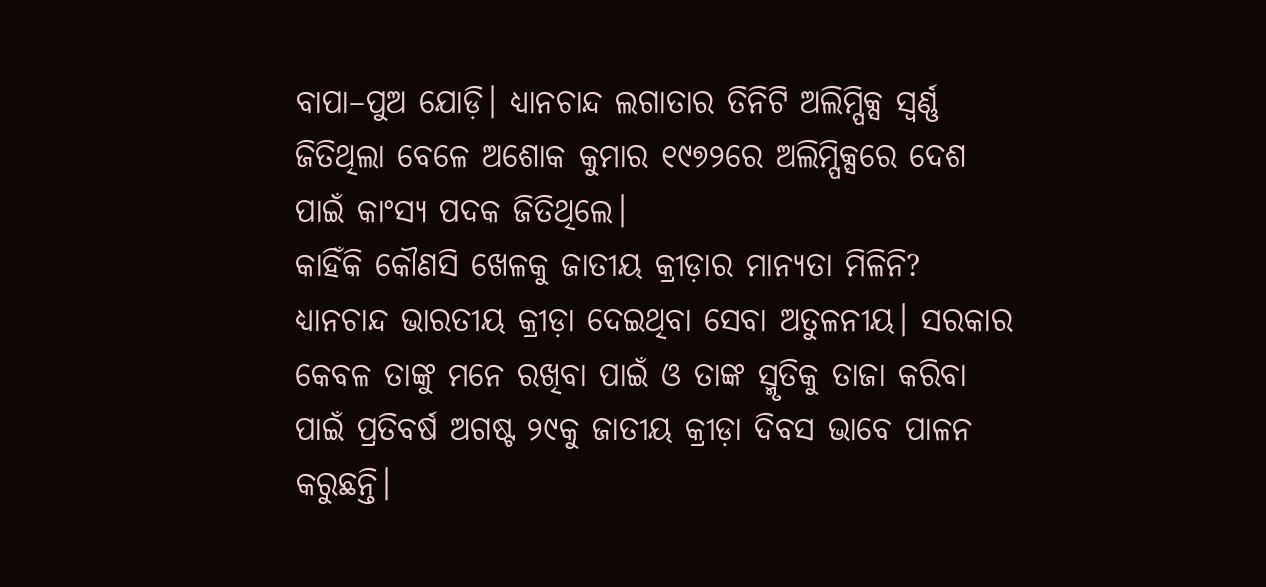ବାପା–ପୁଅ ଯୋଡ଼ି। ଧ୍ୟାନଚାନ୍ଦ ଲଗାତାର ତିନିଟି ଅଲିମ୍ପିକ୍ସ ସ୍ୱର୍ଣ୍ଣ ଜିତିଥିଲା ବେଳେ ଅଶୋକ କୁମାର ୧୯୭୨ରେ ଅଲିମ୍ପିକ୍ସରେ ଦେଶ ପାଇଁ କାଂସ୍ୟ ପଦକ ଜିତିଥିଲେ।
କାହିଁକି କୌଣସି ଖେଳକୁ ଜାତୀୟ କ୍ରୀଡ଼ାର ମାନ୍ୟତା ମିଳିନି?
ଧ୍ୟାନଚାନ୍ଦ ଭାରତୀୟ କ୍ରୀଡ଼ା ଦେଇଥିବା ସେବା ଅତୁଳନୀୟ। ସରକାର କେବଳ ତାଙ୍କୁ ମନେ ରଖିବା ପାଇଁ ଓ ତାଙ୍କ ସ୍ମୃତିକୁ ତାଜା କରିବା ପାଇଁ ପ୍ରତିବର୍ଷ ଅଗଷ୍ଟ ୨୯କୁ ଜାତୀୟ କ୍ରୀଡ଼ା ଦିବସ ଭାବେ ପାଳନ କରୁଛନ୍ତି।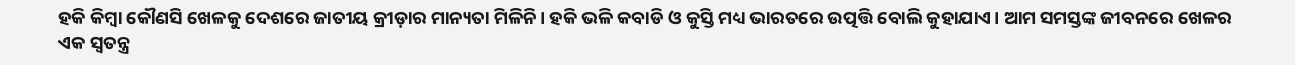ହକି କିମ୍ବା କୌଣସି ଖେଳକୁ ଦେଶରେ ଜାତୀୟ କ୍ରୀଡ଼ାର ମାନ୍ୟତା ମିଳିନି। ହକି ଭଳି କବାଡି ଓ କୁସ୍ତି ମଧ୍ୟ ଭାରତରେ ଉତ୍ପତ୍ତି ବୋଲି କୁହାଯାଏ। ଆମ ସମସ୍ତଙ୍କ ଜୀବନରେ ଖେଳର ଏକ ସ୍ୱତନ୍ତ୍ର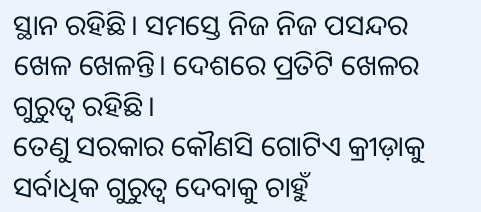ସ୍ଥାନ ରହିଛି। ସମସ୍ତେ ନିଜ ନିଜ ପସନ୍ଦର ଖେଳ ଖେଳନ୍ତି। ଦେଶରେ ପ୍ରତିଟି ଖେଳର ଗୁରୁତ୍ୱ ରହିଛି।
ତେଣୁ ସରକାର କୌଣସି ଗୋଟିଏ କ୍ରୀଡ଼ାକୁ ସର୍ବାଧିକ ଗୁରୁତ୍ୱ ଦେବାକୁ ଚାହୁଁ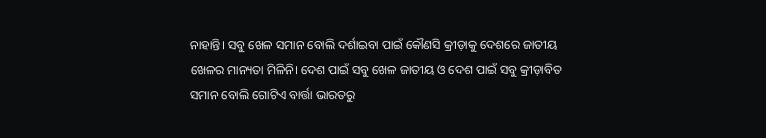ନାହାନ୍ତି। ସବୁ ଖେଳ ସମାନ ବୋଲି ଦର୍ଶାଇବା ପାଇଁ କୌଣସି କ୍ରୀଡ଼ାକୁ ଦେଶରେ ଜାତୀୟ ଖେଳର ମାନ୍ୟତା ମିଳିନି। ଦେଶ ପାଇଁ ସବୁ ଖେଳ ଜାତୀୟ ଓ ଦେଶ ପାଇଁ ସବୁ କ୍ରୀଡ଼ାବିତ ସମାନ ବୋଲି ଗୋଟିଏ ବାର୍ତ୍ତା ଭାରତରୁ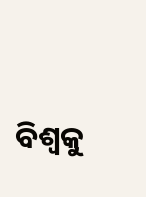ବିଶ୍ୱକୁ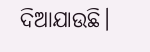ଦିଆଯାଉଛି।